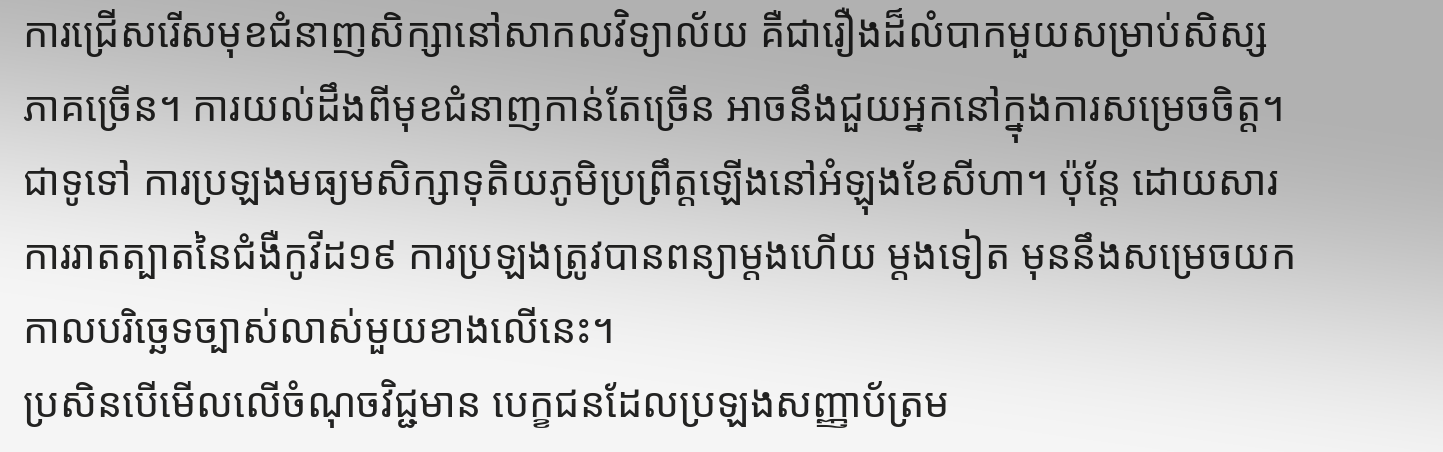ការជ្រើសរើសមុខជំនាញសិក្សានៅសាកលវិទ្យាល័យ គឺជារឿងដ៏លំបាកមួយសម្រាប់សិស្សភាគច្រើន។ ការយល់ដឹងពីមុខជំនាញកាន់តែច្រើន អាចនឹងជួយអ្នកនៅក្នុងការសម្រេចចិត្ត។
ជាទូទៅ ការប្រឡងមធ្យមសិក្សាទុតិយភូមិប្រព្រឹត្តឡើងនៅអំឡុងខែសីហា។ ប៉ុន្តែ ដោយសារការរាតត្បាតនៃជំងឺកូវីដ១៩ ការប្រឡងត្រូវបានពន្យាម្តងហើយ ម្តងទៀត មុននឹងសម្រេចយកកាលបរិច្ឆេទច្បាស់លាស់មួយខាងលើនេះ។
ប្រសិនបើមើលលើចំណុចវិជ្ជមាន បេក្ខជនដែលប្រឡងសញ្ញាប័ត្រម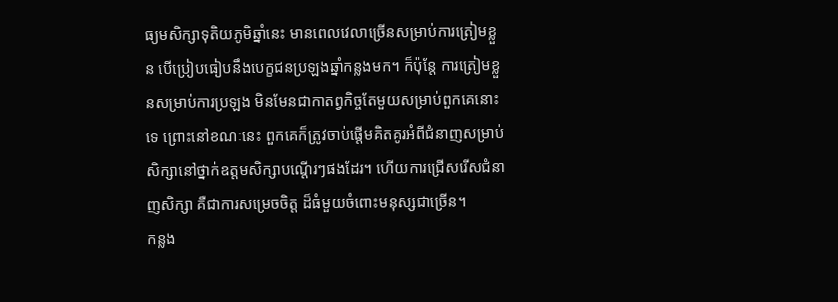ធ្យមសិក្សាទុតិយភូមិឆ្នាំនេះ មានពេលវេលាច្រើនសម្រាប់ការត្រៀមខ្លួន បើប្រៀបធៀបនឹងបេក្ខជនប្រឡងឆ្នាំកន្លងមក។ ក៏ប៉ុន្តែ ការត្រៀមខ្លួនសម្រាប់ការប្រឡង មិនមែនជាកាតព្វកិច្ចតែមួយសម្រាប់ពួកគេនោះទេ ព្រោះនៅខណៈនេះ ពួកគេក៏ត្រូវចាប់ផ្តើមគិតគូរអំពីជំនាញសម្រាប់សិក្សានៅថ្នាក់ឧត្តមសិក្សាបណ្ដើរៗផងដែរ។ ហើយការជ្រើសរើសជំនាញសិក្សា គឺជាការសម្រេចចិត្ត ដ៏ធំមួយចំពោះមនុស្សជាច្រើន។
កន្លង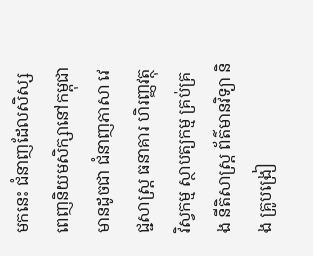មកនេះ ជំនាញដែលសិស្សពេញនិយមសិក្សានៅកម្ពុជា មានដូចជា ជំនាញភាសា វេជ្ជសាស្ត្រ ធនាគារ ហិរញ្ញវត្ថុ វិស្វកម្ម ស្ថាបត្យកម្ម គ្រប់គ្រង នីតិសាស្ត្រ ព័ត៌មានវិទ្យា និង គ្រូបង្រៀ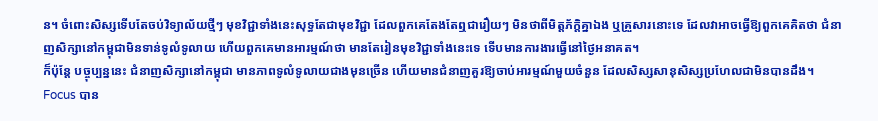ន។ ចំពោះសិស្សទើបតែចប់វិទ្យាល័យថ្មីៗ មុខវិជ្ជាទាំងនេះសុទ្ធតែជាមុខវិជ្ជា ដែលពួកគេតែងតែឮជារឿយៗ មិនថាពីមិត្តភ័ក្ដិគ្នាឯង ឬគ្រួសារនោះទេ ដែលវាអាចធ្វើឱ្យពួកគេគិតថា ជំនាញសិក្សានៅកម្ពុជាមិនទាន់ទូលំទូលាយ ហើយពួកគេមានអារម្មណ៍ថា មានតែរៀនមុខវិជ្ជាទាំងនេះទេ ទើបមានការងារធ្វើនៅថ្ងៃអនាគត។
ក៏ប៉ុន្តែ បច្ចុប្បន្ននេះ ជំនាញសិក្សានៅកម្ពុជា មានភាពទូលំទូលាយជាងមុនច្រើន ហើយមានជំនាញគួរឱ្យចាប់អារម្មណ៍មួយចំនួន ដែលសិស្សសានុសិស្សប្រហែលជាមិនបានដឹង។
Focus បាន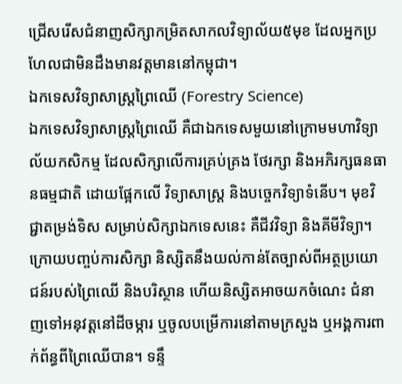ជ្រើសរើសជំនាញសិក្សាកម្រិតសាកលវិទ្យាល័យ៥មុខ ដែលអ្នកប្រហែលជាមិនដឹងមានវត្តមាននៅកម្ពុជា។
ឯកទេសវិទ្យាសាស្ត្រព្រៃឈើ (Forestry Science)
ឯកទេសវិទ្យាសាស្ត្រព្រៃឈើ គឺជាឯកទេសមួយនៅក្រោមមហាវិទ្យាល័យកសិកម្ម ដែលសិក្សាលើការគ្រប់គ្រង ថែរក្សា និងអភិរក្សធនធានធម្មជាតិ ដោយផ្អែកលើ វិទ្យាសាស្ត្រ និងបច្ចេកវិទ្យាទំនើប។ មុខវិជ្ជាតម្រង់ទិស សម្រាប់សិក្សាឯកទេសនេះ គឺជីវវិទ្យា និងគីមីវិទ្យា។ ក្រោយបញ្ចប់ការសិក្សា និស្សិតនឹងយល់កាន់តែច្បាស់ពីអត្ថប្រយោជន៍របស់ព្រៃឈើ និងបរិស្ថាន ហើយនិស្សិតអាចយកចំណេះ ជំនាញទៅអនុវត្តនៅដីចម្ការ ឬចូលបម្រើការនៅតាមក្រសួង ឬអង្គការពាក់ព័ន្ធពីព្រៃឈើបាន។ ទន្ទឹ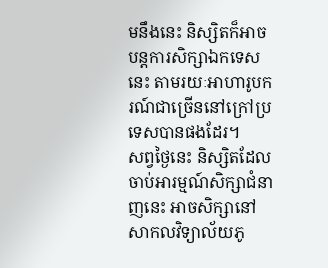មនឹងនេះ និស្សិតក៏អាចបន្តការសិក្សាឯកទេសនេះ តាមរយៈអាហារូបករណ៍ជាច្រើននៅក្រៅប្រទេសបានផងដែរ។
សព្វថ្ងៃនេះ និស្សិតដែលចាប់អារម្មណ៍សិក្សាជំនាញនេះ អាចសិក្សានៅ សាកលវិទ្យាល័យភូ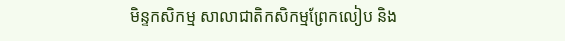មិន្ទកសិកម្ម សាលាជាតិកសិកម្មព្រែកលៀប និង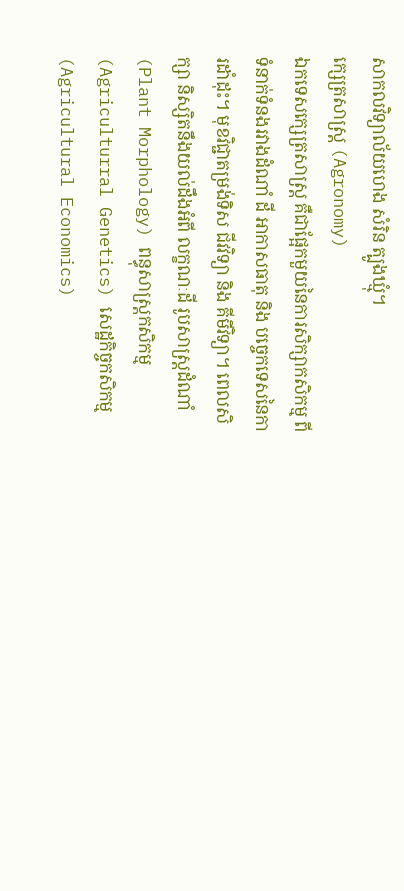សាកលវិទ្យាល័យហេង សំរិន ត្បូងឃ្មុំ។
ក្សេត្រសាស្ត្រ (Agronomy)
ឯកទេសក្សេត្រសាស្ត្រ គឺជាផ្អែកមួយនៃការសិក្សាកសិកម្ម ពីទំនាក់ទំនងរវាងដំណាំ ដី អាកាសធាតុ និង បច្ចេកទេសនៃការដាំដុះ។ មុខវិជ្ជាតម្រង់ទិស ជីវវិទ្យា និង គីមីវិទ្យា។ ពេលសិក្សា និស្សិតនឹងយល់ដឹងអំពី លក្ខណៈដី រូបសាស្ត្រដំណាំ (Plant Morphology) ពន្ធុសាស្ត្រកសិកម្ម (Agriculturral Genetics) សេដ្ឋកិច្ចកសិកម្ម (Agricultural Economics)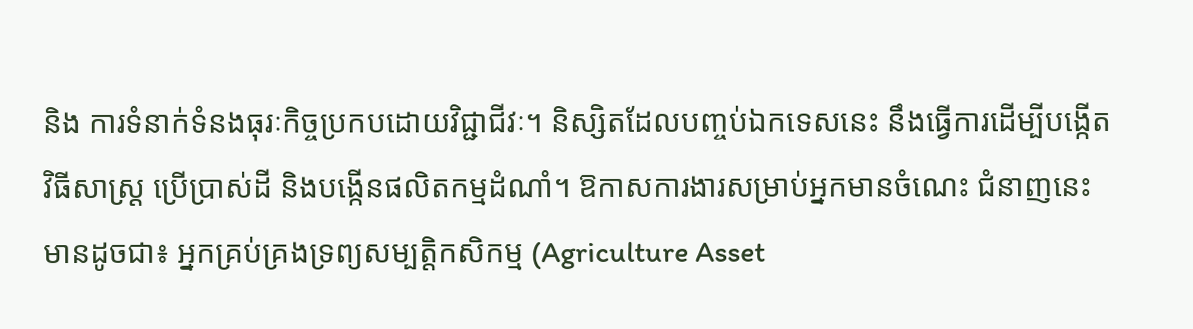និង ការទំនាក់ទំនងធុរៈកិច្ចប្រកបដោយវិជ្ជាជីវៈ។ និស្សិតដែលបញ្ចប់ឯកទេសនេះ នឹងធ្វើការដើម្បីបង្កើតវិធីសាស្រ្ត ប្រើប្រាស់ដី និងបង្កើនផលិតកម្មដំណាំ។ ឱកាសការងារសម្រាប់អ្នកមានចំណេះ ជំនាញនេះ មានដូចជា៖ អ្នកគ្រប់គ្រងទ្រព្យសម្បត្តិកសិកម្ម (Agriculture Asset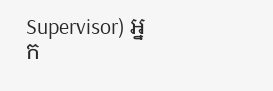Supervisor) អ្នក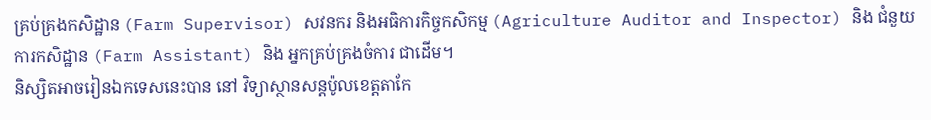គ្រប់គ្រងកសិដ្ឋាន (Farm Supervisor) សវនករ និងអធិការកិច្ចកសិកម្ម (Agriculture Auditor and Inspector) និង ជំនួយការកសិដ្ឋាន (Farm Assistant) និង អ្នកគ្រប់គ្រងចំការ ជាដើម។
និស្សិតអាចរៀនឯកទេសនេះបាន នៅ វិទ្យាស្ថានសន្តប៉ូលខេត្តតាកែ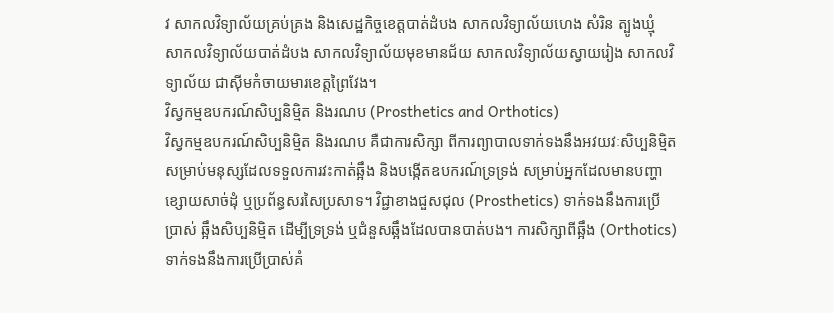វ សាកលវិទ្យាល័យគ្រប់គ្រង និងសេដ្ឋកិច្ចខេត្តបាត់ដំបង សាកលវិទ្យាល័យហេង សំរិន ត្បូងឃ្មុំ សាកលវិទ្យាល័យបាត់ដំបង សាកលវិទ្យាល័យមុខមានជ័យ សាកលវិទ្យាល័យស្វាយរៀង សាកលវិទ្យាល័យ ជាសុីមកំចាយមារខេត្តព្រៃវែង។
វិស្វកម្មឧបករណ៍សិប្បនិម្មិត និងរណប (Prosthetics and Orthotics)
វិស្វកម្មឧបករណ៍សិប្បនិម្មិត និងរណប គឺជាការសិក្សា ពីការព្យាបាលទាក់ទងនឹងអវយវៈសិប្បនិម្មិត សម្រាប់មនុស្សដែលទទួលការវះកាត់ឆ្អឹង និងបង្កើតឧបករណ៍ទ្រទ្រង់ សម្រាប់អ្នកដែលមានបញ្ហាខ្សោយសាច់ដុំ ឬប្រព័ន្ធសរសៃប្រសាទ។ វិជ្ជាខាងជួសជុល (Prosthetics) ទាក់ទងនឹងការប្រើប្រាស់ ឆ្អឹងសិប្បនិម្មិត ដើម្បីទ្រទ្រង់ ឬជំនួសឆ្អឹងដែលបានបាត់បង។ ការសិក្សាពីឆ្អឹង (Orthotics) ទាក់ទងនឹងការប្រើប្រាស់គំ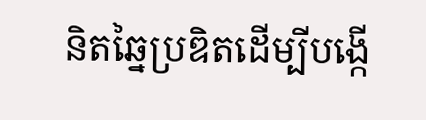និតឆ្នៃប្រឌិតដើម្បីបង្កើ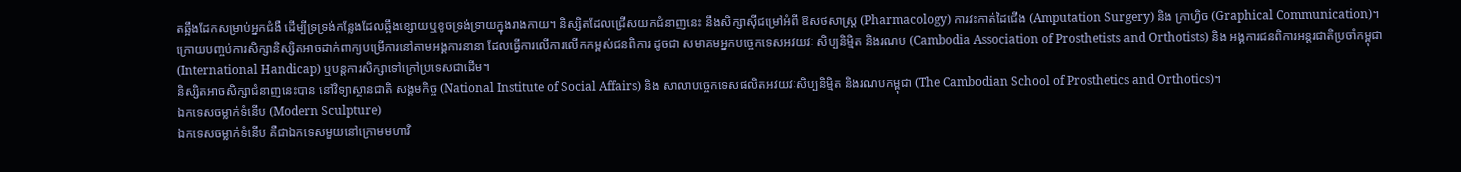តឆ្អឹងដែកសម្រាប់អ្នកជំងឺ ដើម្បីទ្រទ្រង់កន្លែងដែលឆ្អឹងខ្សោយឬខូចទ្រង់ទ្រាយក្នុងរាងកាយ។ និស្សិតដែលជ្រើសយកជំនាញនេះ នឹងសិក្សាសុីជម្រៅអំពី ឱសថសាស្ត្រ (Pharmacology) ការវះកាត់ដៃជើង (Amputation Surgery) និង ក្រាហ្វិច (Graphical Communication)។
ក្រោយបញ្ចប់ការសិក្សានិស្សិតអាចដាក់ពាក្យបម្រើការនៅតាមអង្គការនានា ដែលធ្វើការលើការលើកកម្ពស់ជនពិការ ដូចជា សមាគមអ្នកបច្ចេកទេសអវយវៈ សិប្បនិម្មិត និងរណប (Cambodia Association of Prosthetists and Orthotists) និង អង្គការជនពិការអន្តរជាតិប្រចាំកម្ពុជា (International Handicap) ឬបន្តការសិក្សាទៅក្រៅប្រទេសជាដើម។
និស្សិតអាចសិក្សាជំនាញនេះបាន នៅវិទ្យាស្ថានជាតិ សង្គមកិច្ច (National Institute of Social Affairs) និង សាលាបច្ចេកទេសផលិតអវយវៈសិប្បនិម្មិត និងរណបកម្ពុជា (The Cambodian School of Prosthetics and Orthotics)។
ឯកទេសចម្លាក់ទំនើប (Modern Sculpture)
ឯកទេសចម្លាក់ទំនើប គឺជាឯកទេសមួយនៅក្រោមមហាវិ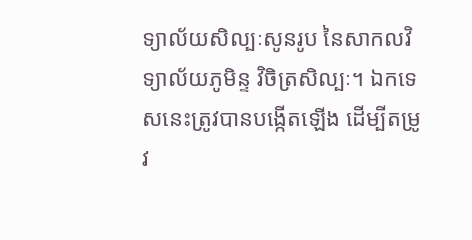ទ្យាល័យសិល្បៈសូនរូប នៃសាកលវិទ្យាល័យភូមិន្ទ វិចិត្រសិល្បៈ។ ឯកទេសនេះត្រូវបានបង្កើតឡើង ដើម្បីតម្រូវ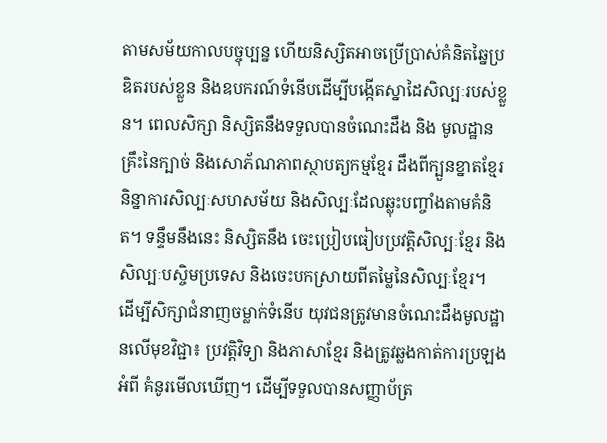តាមសម័យកាលបច្ចុប្បន្ន ហើយនិស្សិតអាចប្រើប្រាស់គំនិតឆ្នៃប្រឌិតរបស់ខ្លួន និងឧបករណ៍ទំនើបដើម្បីបង្កើតស្នាដៃសិល្បៈរបស់ខ្លួន។ ពេលសិក្សា និស្សិតនឹងទទួលបានចំណេះដឹង និង មូលដ្ឋានគ្រឹះនៃក្បាច់ និងសោភ័ណភាពស្ថាបត្យកម្មខ្មែរ ដឹងពីក្បួនខ្នាតខ្មែរ និន្នាការសិល្បៈសហសម័យ និងសិល្បៈដែលឆ្លុះបញ្ចាំងតាមគំនិត។ ទន្ទឹមនឹងនេះ និស្សិតនឹង ចេះប្រៀបធៀបប្រវត្តិសិល្បៈខ្មែរ និងសិល្បៈបស្ចិមប្រទេស និងចេះបកស្រាយពីតម្លៃនៃសិល្បៈខ្មែរ។
ដើម្បីសិក្សាជំនាញចម្លាក់ទំនើប យុវជនត្រូវមានចំណេះដឹងមូលដ្ឋានលើមុខវិជ្ជា៖ ប្រវត្តិវិទ្យា និងភាសាខ្មែរ និងត្រូវឆ្លងកាត់ការប្រឡងអំពី គំនូរមើលឃើញ។ ដើម្បីទទួលបានសញ្ញាប័ត្រ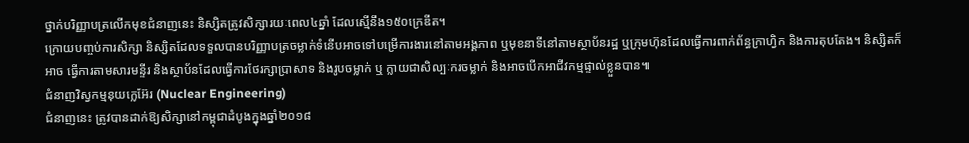ថ្នាក់បរិញ្ញាបត្រលើកមុខជំនាញនេះ និស្សិតត្រូវសិក្សារយៈពេល៤ឆ្នាំ ដែលស្មើនឹង១៥០ក្រេឌីត។
ក្រោយបញ្ចប់ការសិក្សា និស្សិតដែលទទួលបានបរិញ្ញាបត្រចម្លាក់ទំនើបអាចទៅបម្រើការងារនៅតាមអង្គភាព ឬមុខនាទីនៅតាមស្ថាប័នរដ្ឋ ឬក្រុមហ៊ុនដែលធ្វើការពាក់ព័ន្ធក្រាហ្វិក និងការតុបតែង។ និស្សិតក៏អាច ធ្វើការតាមសារមន្ទីរ និងស្ថាប័នដែលធ្វើការថែរក្សាប្រាសាទ និងរូបចម្លាក់ ឬ ក្លាយជាសិល្បៈករចម្លាក់ និងអាចបើកអាជីវកម្មផ្ទាល់ខ្លួនបាន៕
ជំនាញវិស្វកម្មនុយក្លេអ៊ែរ (Nuclear Engineering)
ជំនាញនេះ ត្រូវបានដាក់ឱ្យសិក្សានៅកម្ពុជាដំបូងក្នុងឆ្នាំ២០១៨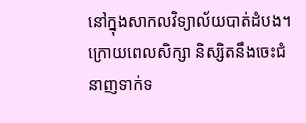នៅក្នុងសាកលវិទ្យាល័យបាត់ដំបង។ ក្រោយពេលសិក្សា និស្សិតនឹងចេះជំនាញទាក់ទ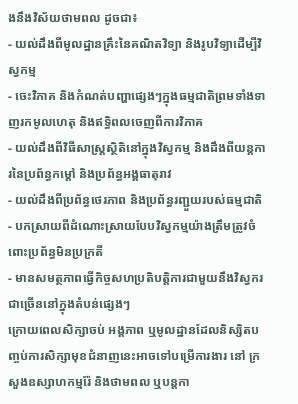ងនឹងវិស័យថាមពល ដូចជា៖
- យល់ដឹងពីមូលដ្ឋានគ្រឹះនៃគណិតវិទ្យា និងរូបវិទ្យាដើម្បីវិស្វកម្ម
- ចេះវិភាគ និងកំណត់បញ្ហាផ្សេងៗក្នុងធម្មជាតិព្រមទាំងទាញរកមូលហេតុ និងឥទ្ធិពលចេញពីការវិភាគ
- យល់ដឹងពីវិធីសាស្ត្រស្ថិតិនៅក្នុងវិស្វកម្ម និងដឹងពីយន្តការនៃប្រព័ន្ធកម្ដៅ និងប្រព័ន្ធអង្គធាតុរាវ
- យល់ដឹងពីប្រព័ន្ធថេរភាព និងប្រព័ន្ធរញ្ជួយរបស់ធម្មជាតិ
- បកស្រាយពីដំណោះស្រាយបែបវិស្វកម្មយ៉ាងត្រឹមត្រូវចំពោះប្រព័ន្ធមិនប្រក្រតី
- មានសមត្ថភាពធ្វើកិច្ចសហប្រតិបត្តិការជាមួយនឹងវិស្វករជាច្រើននៅក្នុងតំបន់ផ្សេងៗ
ក្រោយពេលសិក្សាចប់ អង្គភាព ឬមូលដ្ឋានដែលនិស្សិតបញ្ចប់ការសិក្សាមុខជំនាញនេះអាចទៅបម្រើការងារ នៅ ក្រសួងឧស្សាហកម្មរ៉ែ និងថាមពល ឬបន្តកា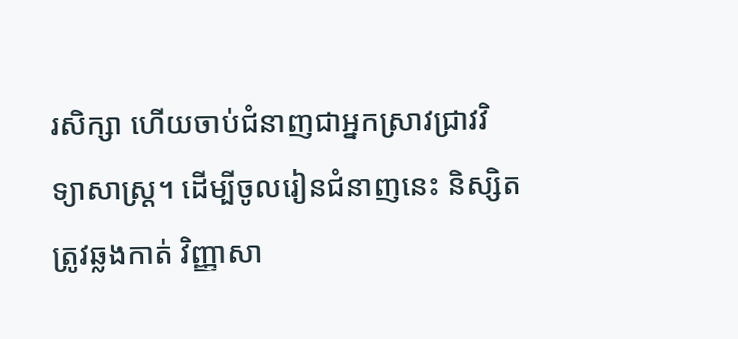រសិក្សា ហើយចាប់ជំនាញជាអ្នកស្រាវជ្រាវវិទ្យាសាស្ត្រ។ ដើម្បីចូលរៀនជំនាញនេះ និស្សិតត្រូវឆ្លងកាត់ វិញ្ញាសា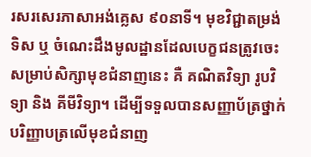រសរសេរភាសាអង់គ្លេស ៩០នាទី។ មុខវិជ្ជាតម្រង់ទិស ឬ ចំណេះដឹងមូលដ្ឋានដែលបេក្ខជនត្រូវចេះសម្រាប់សិក្សាមុខជំនាញនេះ គឺ គណិតវិទ្យា រូបវិទ្យា និង គីមីវិទ្យា។ ដើម្បីទទួលបានសញ្ញាប័ត្រថ្នាក់បរិញ្ញាបត្រលើមុខជំនាញ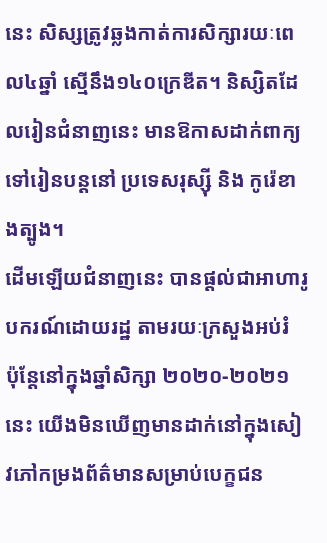នេះ សិស្សត្រូវឆ្លងកាត់ការសិក្សារយៈពេល៤ឆ្នាំ ស្មើនឹង១៤០ក្រេឌីត។ និស្សិតដែលរៀនជំនាញនេះ មានឱកាសដាក់ពាក្យទៅរៀនបន្តនៅ ប្រទេសរុស្ស៊ី និង កូរ៉េខាងត្បូង។
ដើមឡើយជំនាញនេះ បានផ្តល់ជាអាហារូបករណ៍ដោយរដ្ឋ តាមរយៈក្រសួងអប់រំ ប៉ុន្តែនៅក្នុងឆ្នាំសិក្សា ២០២០-២០២១ នេះ យើងមិនឃើញមានដាក់នៅក្នុងសៀវភៅកម្រងព័ត៌មានសម្រាប់បេក្ខជន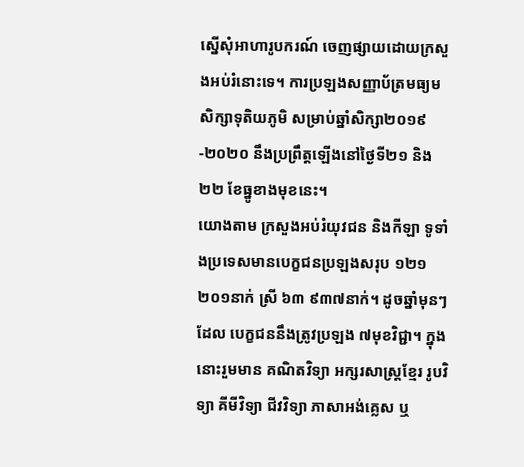ស្នើសុំអាហារូបករណ៍ ចេញផ្សាយដោយក្រសួងអប់រំនោះទេ។ ការប្រឡងសញ្ញាប័ត្រមធ្យមសិក្សាទុតិយភូមិ សម្រាប់ឆ្នាំសិក្សា២០១៩-២០២០ នឹងប្រព្រឹត្តឡើងនៅថ្ងៃទី២១ និង២២ ខែធ្នូខាងមុខនេះ។
យោងតាម ក្រសួងអប់រំយុវជន និងកីឡា ទូទាំងប្រទេសមានបេក្ខជនប្រឡងសរុប ១២១ ២០១នាក់ ស្រី ៦៣ ៩៣៧នាក់។ ដូចឆ្នាំមុនៗដែល បេក្ខជននឹងត្រូវប្រឡង ៧មុខវិជ្ជា។ ក្នុងនោះរួមមាន គណិតវិទ្យា អក្សរសាស្ត្រខ្មែរ រូបវិទ្យា គីមីវិទ្យា ជីវវិទ្យា ភាសាអង់គ្លេស ឬ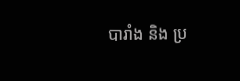បារាំង និង ប្រ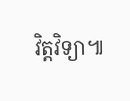វិត្តវិទ្យា៕